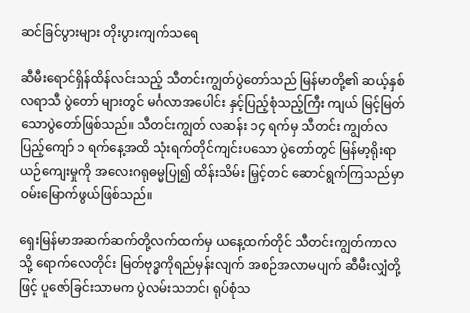ဆင်ခြင်ပွားများ တိုးပွားကျက်သရေ

ဆီမီးရောင်ရှိန်ထိန်လင်းသည့် သီတင်းကျွတ်ပွဲတော်သည် မြန်မာတို့၏ ဆယ့်နှစ်လရာသီ ပွဲတော် များတွင် မင်္ဂလာအပေါင်း နှင့်ပြည့်စုံသည့်ကြီး ကျယ် မြင့်မြတ်သောပွဲတော်ဖြစ်သည်။ သီတင်းကျွတ် လဆန်း ၁၄ ရက်မှ သီတင်း ကျွတ်လပြည့်ကျော် ၁ ရက်နေ့အထိ သုံးရက်တိုင်ကျင်းပသော ပွဲတော်တွင် မြန်မာ့ရိုးရာယဉ်ကျေးမှုကို အလေးဂရုဓမ္မပြု၍ ထိန်းသိမ်း မြှင့်တင် ဆောင်ရွက်ကြသည်မှာ ဝမ်းမြောက်ဖွယ်ဖြစ်သည်။

ရှေးမြန်မာအဆက်ဆက်တို့လက်ထက်မှ ယနေ့ထက်တိုင် သီတင်းကျွတ်ကာလသို့ ရောက်လေတိုင်း မြတ်ဗုဒ္ဓကိုရည်မှန်းလျက် အစဉ်အလာမပျက် ဆီမီးလျှံတို့ဖြင့် ပူဇော်ခြင်းသာမက ပွဲလမ်းသဘင်၊ ရုပ်စုံသ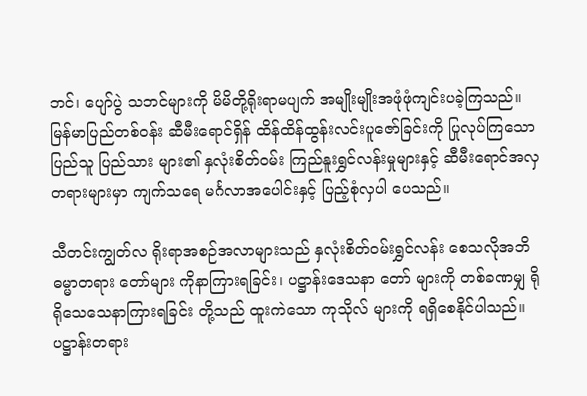ဘင်၊ ပျော်ပွဲ သဘင်များကို မိမိတို့ရိုးရာမပျက် အမျိုးမျိုးအဖုံဖုံကျင်းပခဲ့ကြသည်။ မြန်မာပြည်တစ်ဝန်း ဆီမီးရောင်ရှိန် ထိန်ထိန်ထွန်းလင်းပူဇော်ခြင်းကို ပြုလုပ်ကြသော ပြည်သူ ပြည်သား များ၏ နှလုံးစိတ်ဝမ်း ကြည်နူးရွှင်လန်းမှုများနှင့် ဆီမီးရောင်အလှတရားများမှာ ကျက်သရေ မင်္ဂလာအပေါင်းနှင့် ပြည့်စုံလှပါ ပေသည်။

သီတင်းကျွတ်လ ရိုးရာအစဉ်အလာများသည် နှလုံးစိတ်ဝမ်းရွှင်လန်း စေသလိုအဘိဓမ္မာတရား တော်များ ကိုနာကြားရခြင်း၊ ပဋ္ဌာန်းဒေသနာ တော် များကို တစ်ခဏမျှ ရိုရိုသေသေနာကြားရခြင်း တို့သည် ထူးကဲသော ကုသိုလ် များကို ရရှိစေနိုင်ပါသည်။ ပဋ္ဌာန်းတရား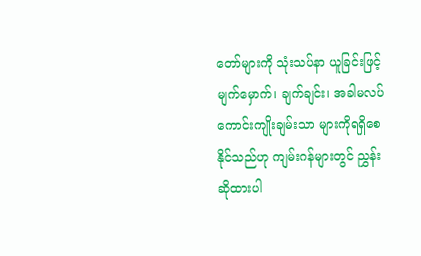တော်များကို သုံးသပ်နာ ယူခြင်းဖြင့် မျက်မှောက်၊ ချက်ချင်း၊ အခါမလပ် ကောင်းကျိုးချမ်းသာ များကိုရရှိစေနိုင်သည်ဟု ကျမ်းဂန်များတွင် ညွှန်းဆိုထားပါ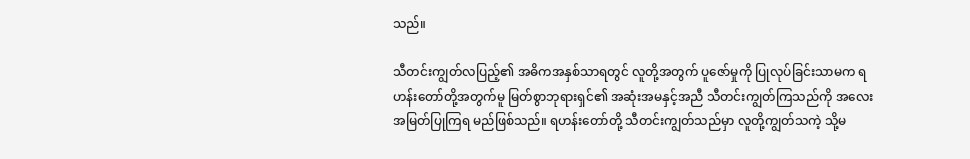သည်။

သီတင်းကျွတ်လပြည့်၏ အဓိကအနှစ်သာရတွင် လူတို့အတွက် ပူဇော်မှုကို ပြုလုပ်ခြင်းသာမက ရဟန်းတော်တို့အတွက်မူ မြတ်စွာဘုရားရှင်၏ အဆုံးအမနှင့်အညီ သီတင်းကျွတ်ကြသည်ကို အလေးအမြတ်ပြုကြရ မည်ဖြစ်သည်။ ရဟန်းတော်တို့ သီတင်းကျွတ်သည်မှာ လူတို့ကျွတ်သကဲ့ သို့မ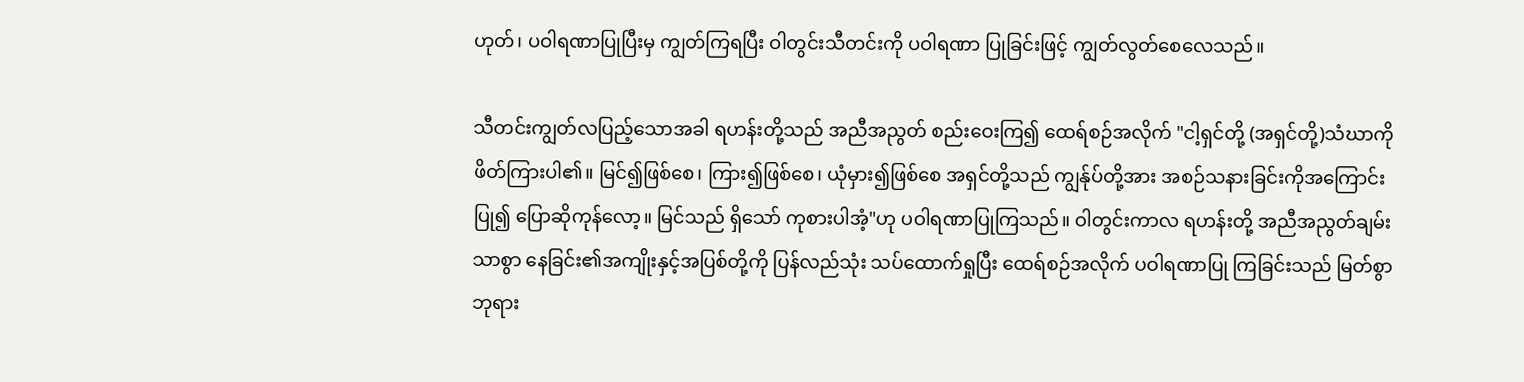ဟုတ်၊ ပဝါရဏာပြုပြီးမှ ကျွတ်ကြရပြီး ဝါတွင်းသီတင်းကို ပဝါရဏာ ပြုခြင်းဖြင့် ကျွတ်လွတ်စေလေသည်။

သီတင်းကျွတ်လပြည့်သောအခါ ရဟန်းတို့သည် အညီအညွတ် စည်းဝေးကြ၍ ထေရ်စဉ်အလိုက် "ငါ့ရှင်တို့ (အရှင်တို့)သံဃာကိုဖိတ်ကြားပါ၏။ မြင်၍ဖြစ်စေ၊ ကြား၍ဖြစ်စေ၊ ယုံမှား၍ဖြစ်စေ အရှင်တို့သည် ကျွန်ုပ်တို့အား အစဉ်သနားခြင်းကိုအကြောင်းပြု၍ ပြောဆိုကုန်လော့။ မြင်သည် ရှိသော် ကုစားပါအံ့"ဟု ပဝါရဏာပြုကြသည်။ ဝါတွင်းကာလ ရဟန်းတို့ အညီအညွတ်ချမ်းသာစွာ နေခြင်း၏အကျိုးနှင့်အပြစ်တို့ကို ပြန်လည်သုံး သပ်ထောက်ရှုပြီး ထေရ်စဉ်အလိုက် ပဝါရဏာပြု ကြခြင်းသည် မြတ်စွာ ဘုရား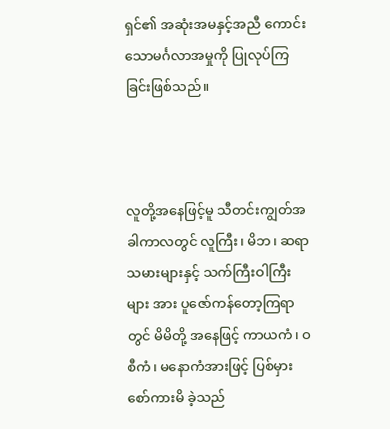ရှင်၏ အဆုံးအမနှင့်အညီ ကောင်းသောမင်္ဂလာအမှုကို ပြုလုပ်ကြ ခြင်းဖြစ်သည်။



လူတို့အနေဖြင့်မူ သီတင်းကျွတ်အခါကာလတွင် လူကြီး၊ မိဘ၊ ဆရာ သမားများနှင့် သက်ကြီးဝါကြီး များ အား ပူဇော်ကန်တော့ကြရာတွင် မိမိတို့ အနေဖြင့် ကာယကံ၊ ဝစီကံ၊ မနောကံအားဖြင့် ပြစ်မှား စော်ကားမိ ခဲ့သည်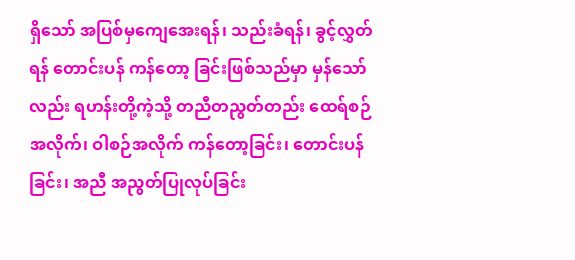ရှိသော် အပြစ်မှကျေအေးရန်၊ သည်းခံရန်၊ ခွင့်လွှတ်ရန် တောင်းပန် ကန်တော့ ခြင်းဖြစ်သည်မှာ မှန်သော်လည်း ရဟန်းတို့ကဲ့သို့ တညီတညွတ်တည်း ထေရ်စဉ်အလိုက်၊ ဝါစဉ်အလိုက် ကန်တော့ခြင်း၊ တောင်းပန်ခြင်း၊ အညီ အညွတ်ပြုလုပ်ခြင်း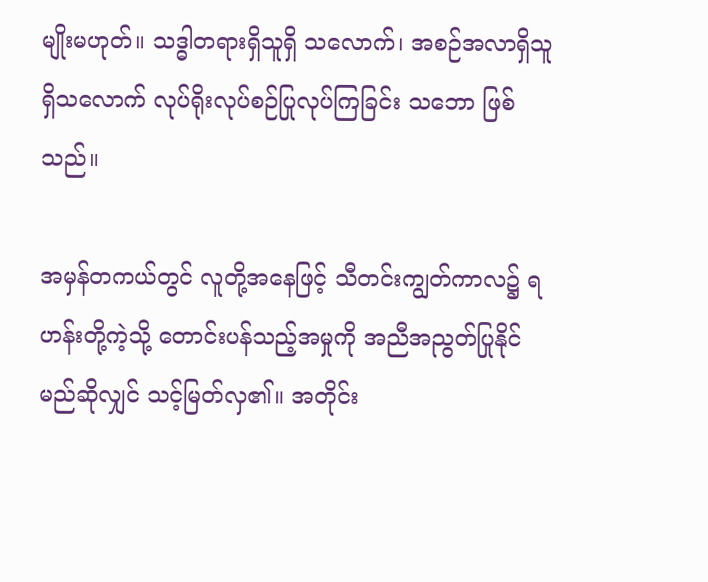မျိုးမဟုတ်။ သဒ္ဓါတရားရှိသူရှိ သလောက်၊ အစဉ်အလာရှိသူ ရှိသလောက် လုပ်ရိုးလုပ်စဉ်ပြုလုပ်ကြခြင်း သဘော ဖြစ်သည်။

အမှန်တကယ်တွင် လူတို့အနေဖြင့် သီတင်းကျွတ်ကာလ၌ ရဟန်းတို့ကဲ့သို့ တောင်းပန်သည့်အမှုကို အညီအညွတ်ပြုနိုင်မည်ဆိုလျှင် သင့်မြတ်လှ၏။ အတိုင်း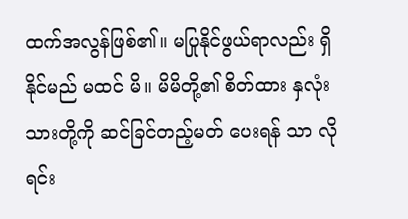ထက်အလွန်ဖြစ်၏။ မပြုနိုင်ဖွယ်ရာလည်း ရှိနိုင်မည် မထင် မိ။ မိမိတို့၏ စိတ်ထား နှလုံးသားတို့ကို ဆင်ခြင်တည့်မတ် ပေးရန် သာ လိုရင်း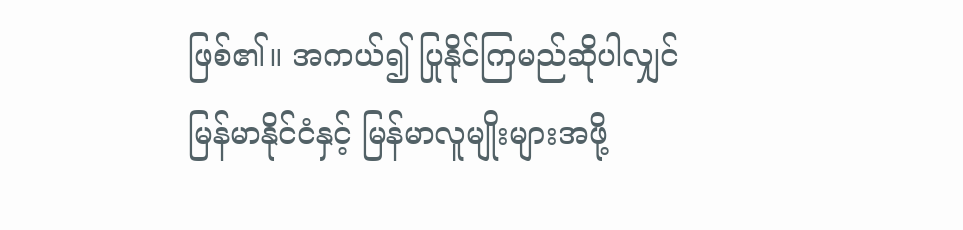ဖြစ်၏။ အကယ်၍ ပြုနိုင်ကြမည်ဆိုပါလျှင် မြန်မာနိုင်ငံနှင့် မြန်မာလူမျိုးများအဖို့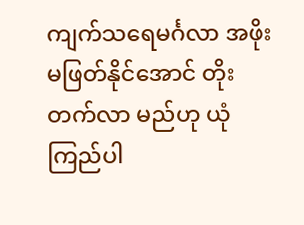ကျက်သရေမင်္ဂလာ အဖိုးမဖြတ်နိုင်အောင် တိုးတက်လာ မည်ဟု ယုံကြည်ပါ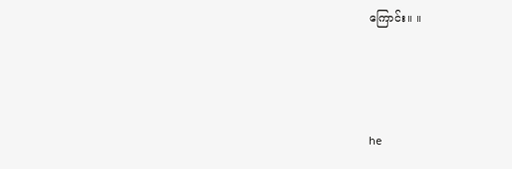ကြောင်း။ ။



he